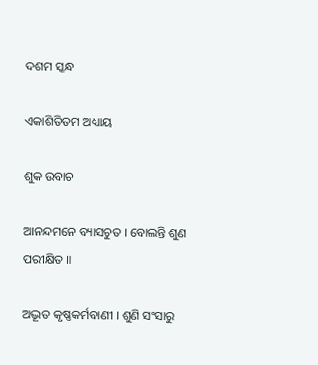ଦଶମ ସ୍କନ୍ଧ

ଏକାଶିତିତମ ଅଧ୍ୟାୟ

ଶୁକ ଉବାଚ

ଆନନ୍ଦମନେ ବ୍ୟାସଚୁତ । ବୋଲନ୍ତି ଶୁଣ ପରୀକ୍ଷିତ ॥

ଅଦ୍ଭୂତ କୃଷ୍ଣକର୍ମବାଣୀ । ଶୁଣି ସଂସାରୁ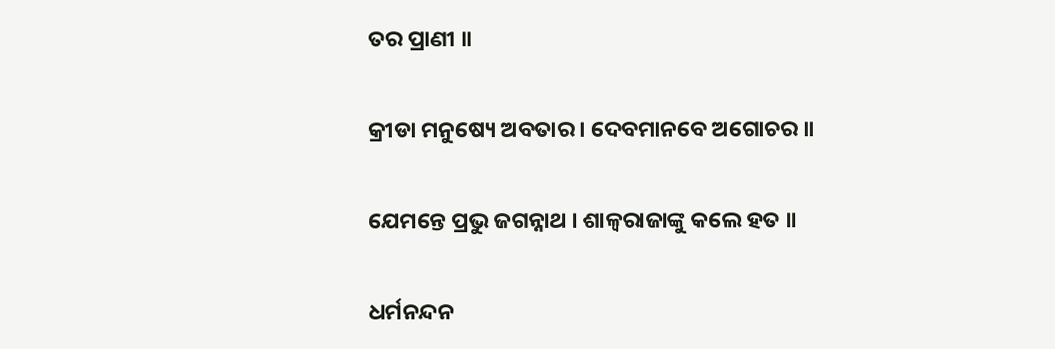ତର ପ୍ରାଣୀ ॥

କ୍ରୀଡା ମନୁଷ୍ୟେ ଅବତାର । ଦେବମାନବେ ଅଗୋଚର ॥

ଯେମନ୍ତେ ପ୍ରଭୁ ଜଗନ୍ନାଥ । ଶାଳ୍ୱରାଜାଙ୍କୁ କଲେ ହତ ॥

ଧର୍ମନନ୍ଦନ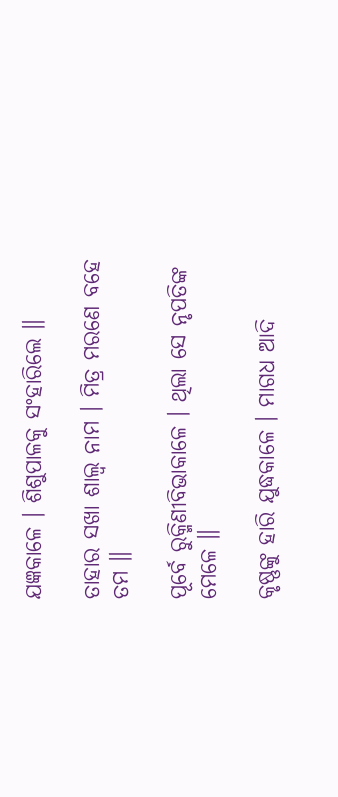ଯଜ୍ଞକାଳେ । ଶିଶୁପାଳକୁ ସଂହାରିଲେ ॥

ତାହାର ସଖା ଶାଲ୍ୱ ନାମ । ମିତ୍ର ମରଣେ ବହେ ତମ ॥

ପୂର୍ବେ ରୁକ୍ମିଣୀବିଭାକାଳେ । ଥିଲା ସେ ନୃପତିଙ୍କ ମେଳେ ॥

କୃଷ୍ଣଙ୍କୁ ହାରି ଯୁଦ୍ଧକାଳେ । ମାଗଧ ଆଦି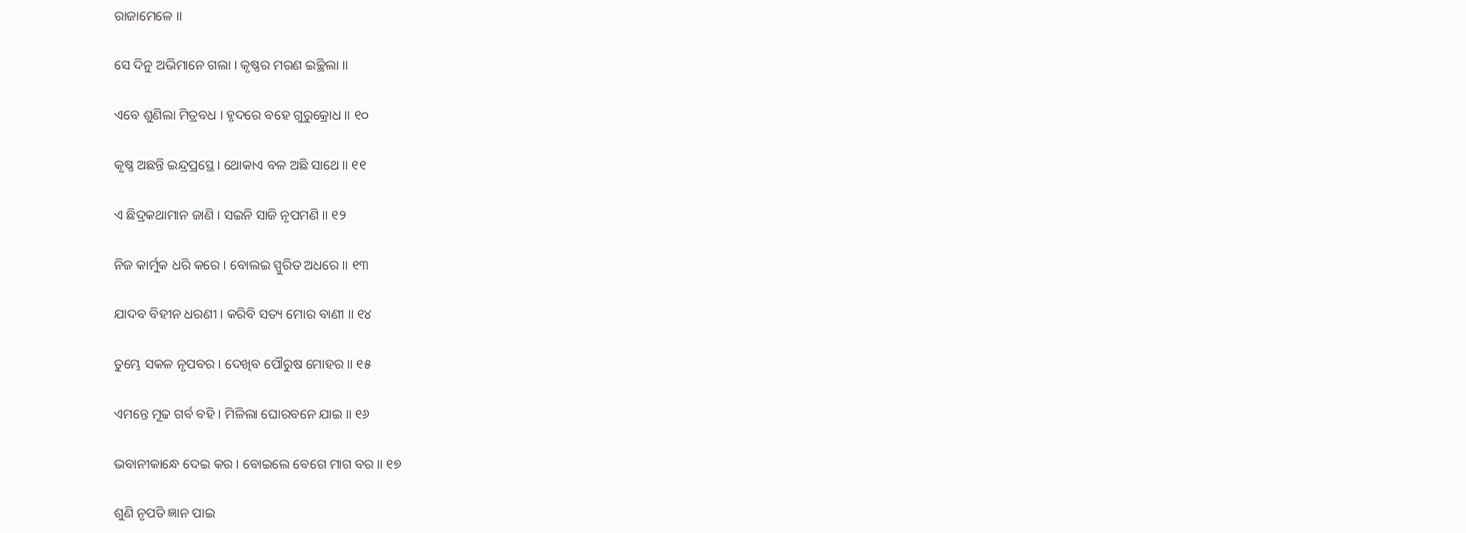ରାଜାମେଳେ ॥

ସେ ଦିନୁ ଅଭିମାନେ ଗଲା । କୃଷ୍ଣର ମରଣ ଇଚ୍ଛିଲା ॥

ଏବେ ଶୁଣିଲା ମିତ୍ରବଧ । ହୃଦରେ ବହେ ଗୁରୁକ୍ରୋଧ ॥ ୧୦

କୃଷ୍ଣ ଅଛନ୍ତି ଇନ୍ଦ୍ରପ୍ରସ୍ଥେ । ଥୋକାଏ ବଳ ଅଛି ସାଥେ ॥ ୧୧

ଏ ଛିଦ୍ରକଥାମାନ ଜାଣି । ସଇନି ସାଜି ନୃପମଣି ॥ ୧୨

ନିଜ କାର୍ମୁକ ଧରି କରେ । ବୋଲଇ ସ୍ପୁରିତ ଅଧରେ ॥ ୧୩

ଯାଦବ ବିହୀନ ଧରଣୀ । କରିବି ସତ୍ୟ ମୋର ବାଣୀ ॥ ୧୪

ତୁମ୍ଭେ ସକଳ ନୃପବର । ଦେଖିବ ପୌରୁଷ ମୋହର ॥ ୧୫

ଏମନ୍ତେ ମୂଢ ଗର୍ବ ବହି । ମିଳିଲା ଘୋରବନେ ଯାଇ ॥ ୧୬

ଭବାନୀକାନ୍ଧେ ଦେଇ କର । ବୋଇଲେ ବେଗେ ମାଗ ବର ॥ ୧୭

ଶୁଣି ନୃପତି ଜ୍ଞାନ ପାଇ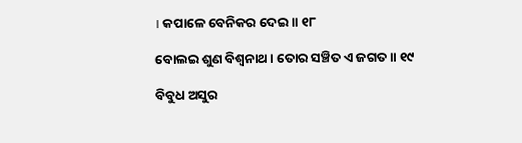। କପାଳେ ବେନିକର ଦେଇ ॥ ୧୮

ବୋଲଇ ଶୁଣ ବିଶ୍ୱନାଥ । ତୋର ସଞ୍ଚିତ ଏ ଜଗତ ॥ ୧୯

ବିବୁଧ ଅସୁର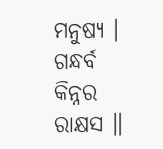ମନୁଷ୍ୟ । ଗନ୍ଧର୍ବ କିନ୍ନର ରାକ୍ଷସ ॥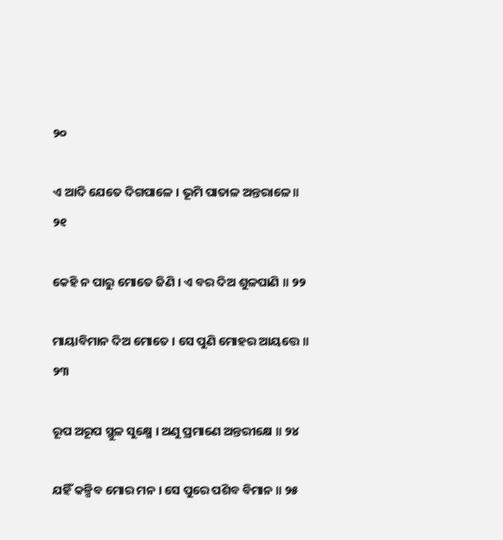୨୦

ଏ ଆଦି ଯେତେ ଦିଗପାଳେ । ଭୂମି ପାତାଳ ଅନ୍ତରାଳେ ॥ ୨୧

କେହି ନ ପାରୁ ମୋତେ ଜିଣି । ଏ ବର ଦିଅ ଶୁଳପାଣି ॥ ୨୨

ମାୟାବିମାନ ଦିଅ ମୋତେ । ସେ ପୁଣି ମୋହର ଆୟତ୍ତେ ॥ ୨୩

ରୂପ ଅରୂପ ସ୍ଥୁଳ ସୁକ୍ଷ୍ମେ । ଅଣୁ ପ୍ରମାଣେ ଅନ୍ତରୀକ୍ଷେ ॥ ୨୪

ଯହିଁ କଳ୍ପିବ ମୋର ମନ । ସେ ପୁରେ ପଶିବ ବିମାନ ॥ ୨୫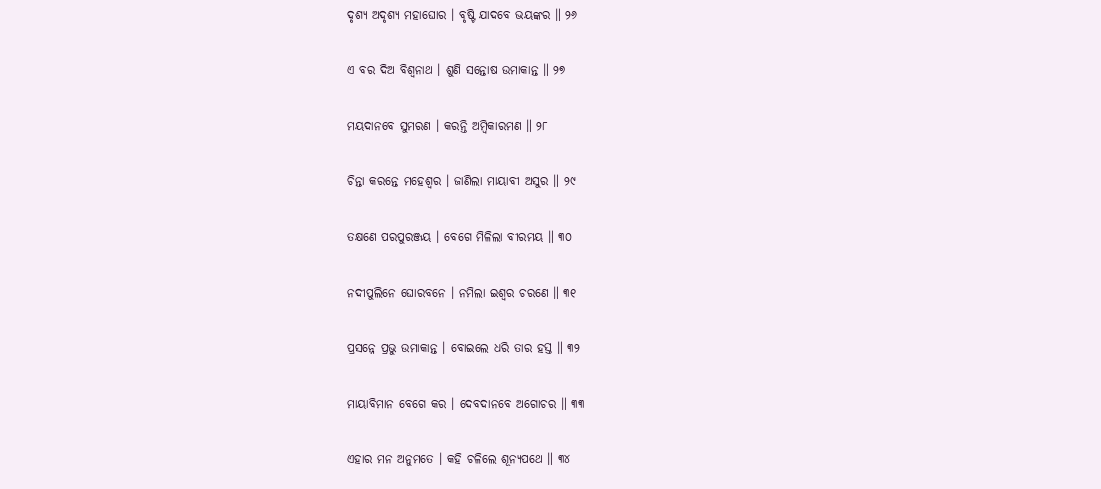ଦୃଶ୍ୟ ଅଦୃଶ୍ୟ ମହାଘୋର । ବୃଷ୍ଟି ଯାଦବେ ଭୟଙ୍କର ॥ ୨୬

ଏ ବର ଦିଅ ବିଶ୍ୱନାଥ । ଶୁଣି ସନ୍ତୋଷ ଉମାକାନ୍ତ ॥ ୨୭

ମୟଦାନବେ ସୁମରଣ । କରନ୍ତି ଅମ୍ବିକାରମଣ ॥ ୨୮

ଚିନ୍ତା କରନ୍ତେ ମହେଶ୍ୱର । ଜାଣିଲା ମାୟାବୀ ଅସୁର ॥ ୨୯

ତକ୍ଷଣେ ପରପୁରଞ୍ଜୟ । ବେଗେ ମିଳିଲା ବୀରମୟ ॥ ୩୦

ନଦୀପୁଲିନେ ଘୋରବନେ । ନମିଲା ଇଶ୍ୱର ଚରଣେ ॥ ୩୧

ପ୍ରସନ୍ନେ ପ୍ରଭୁ ଉମାକାନ୍ତ । ବୋଇଲେ ଧରି ତାର ହସ୍ତ ॥ ୩୨

ମାୟାବିମାନ ବେଗେ କର । ଦେବଦାନବେ ଅଗୋଚର ॥ ୩୩

ଏହାର ମନ ଅନୁମତେ । କହି ଚଳିଲେ ଶୂନ୍ୟପଥେ ॥ ୩୪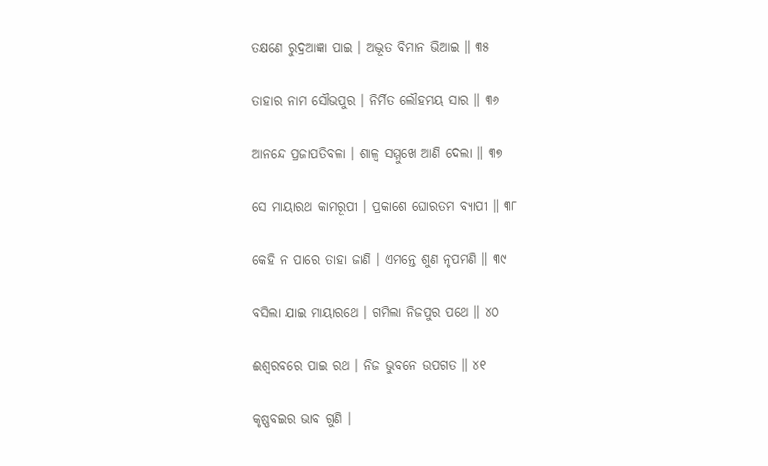ତକ୍ଷଣେ ରୁଦ୍ରଆଜ୍ଞା ପାଇ । ଅଦ୍ଭୂତ ବିମାନ ଭିଆଇ ॥ ୩୫

ତାହାର ନାମ ସୌଭପୁର । ନିର୍ମିତ ଲୌହମୟ ସାର ॥ ୩୬

ଆନନ୍ଦେ ପ୍ରଜାପତିବଳା । ଶାଳ୍ୱ ସମ୍ମୁଖେ ଆଣି ଦେଲା ॥ ୩୭

ସେ ମାୟାରଥ କାମରୂପୀ । ପ୍ରକାଶେ ଘୋରତମ ବ୍ୟାପୀ ॥ ୩୮

କେହି ନ ପାରେ ତାହା ଜାଣି । ଏମନ୍ତେ ଶୁଣ ନୃପମଣି ॥ ୩୯

ବସିଲା ଯାଇ ମାୟାରଥେ । ଗମିଲା ନିଜପୁର ପଥେ ॥ ୪୦

ଈଶ୍ୱରବରେ ପାଇ ରଥ । ନିଜ ଭୁବନେ ଉପଗତ ॥ ୪୧

କୃଷ୍ଣବଇର ଭାବ ଗୁଣି ।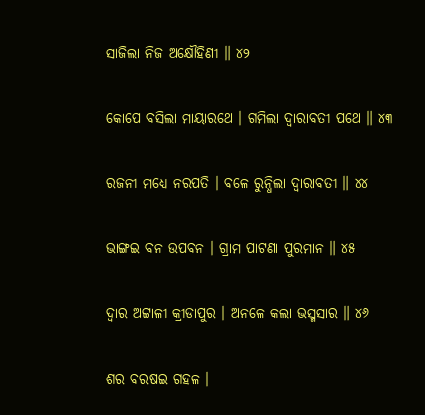ସାଜିଲା ନିଜ ଅକ୍ଷୌହିଣୀ ॥ ୪୨

କୋପେ ବସିଲା ମାୟାରଥେ । ଗମିଲା ଦ୍ୱାରାବତୀ ପଥେ ॥ ୪୩

ରଜନୀ ମଧ୍ୟେ ନରପତି । ବଳେ ରୁନ୍ଧିଲା ଦ୍ୱାରାବତୀ ॥ ୪୪

ଭାଙ୍ଗଇ ବନ ଉପବନ । ଗ୍ରାମ ପାଟଣା ପୁରମାନ ॥ ୪୫

ଦ୍ୱାର ଅଟ୍ଟାଳୀ କ୍ରୀଡାପୁର । ଅନଳେ କଲା ଭସ୍ମସାର ॥ ୪୬

ଶର ବରଷଇ ଗହଳ ।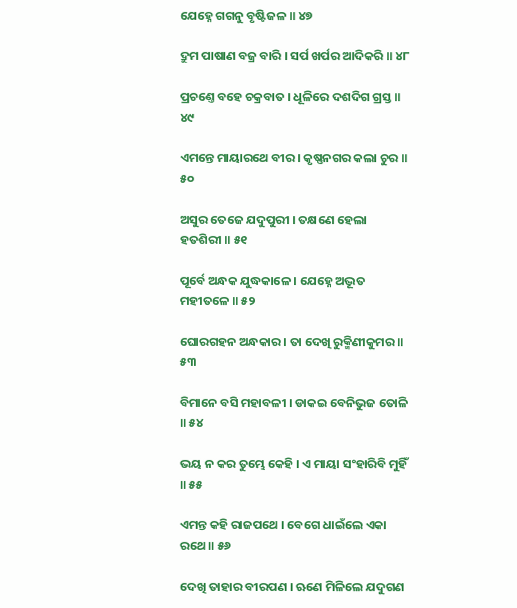ଯେହ୍ନେ ଗଗନୁ ବୃଷ୍ଟିଜଳ ॥ ୪୭

ଦ୍ରୁମ ପାଷାଣ ବଜ୍ର ବାରି । ସର୍ପ ଖର୍ପର ଆଦିକରି ॥ ୪୮

ପ୍ରଚଣ୍ତେ ବହେ ଚକ୍ରବାତ । ଧୂଳିରେ ଦଶଦିଗ ଗ୍ରସ୍ତ ॥ ୪୯

ଏମନ୍ତେ ମାୟାରଥେ ବୀର । କୃଷ୍ଣନଗର କଲା ଚୁର ॥ ୫୦

ଅସୁର ତେଜେ ଯଦୁପୁରୀ । ତକ୍ଷଣେ ହେଲା ହତଶିରୀ ॥ ୫୧

ପୂର୍ବେ ଅନ୍ଧକ ଯୁଦ୍ଧକାଳେ । ଯେହ୍ନେ ଅଦ୍ଭୂତ ମହୀତଳେ ॥ ୫୨

ଘୋରଗହନ ଅନ୍ଧକାର । ତା ଦେଖି ରୁକ୍ମିଣୀକୁମର ॥ ୫୩

ବିମାନେ ବସି ମହାବଳୀ । ଡାକଇ ବେନିଭୁଜ ତୋଳି ॥ ୫୪

ଭୟ ନ କର ତୁମ୍ଭେ କେହି । ଏ ମାୟା ସଂହାରିବି ମୁହିଁ ॥ ୫୫

ଏମନ୍ତ କହି ରାଜପଥେ । ବେଗେ ଧାଇଁଲେ ଏକା ରଥେ ॥ ୫୬

ଦେଖି ତାହାର ବୀରପଣ । ଋଣେ ମିଳିଲେ ଯଦୁଗଣ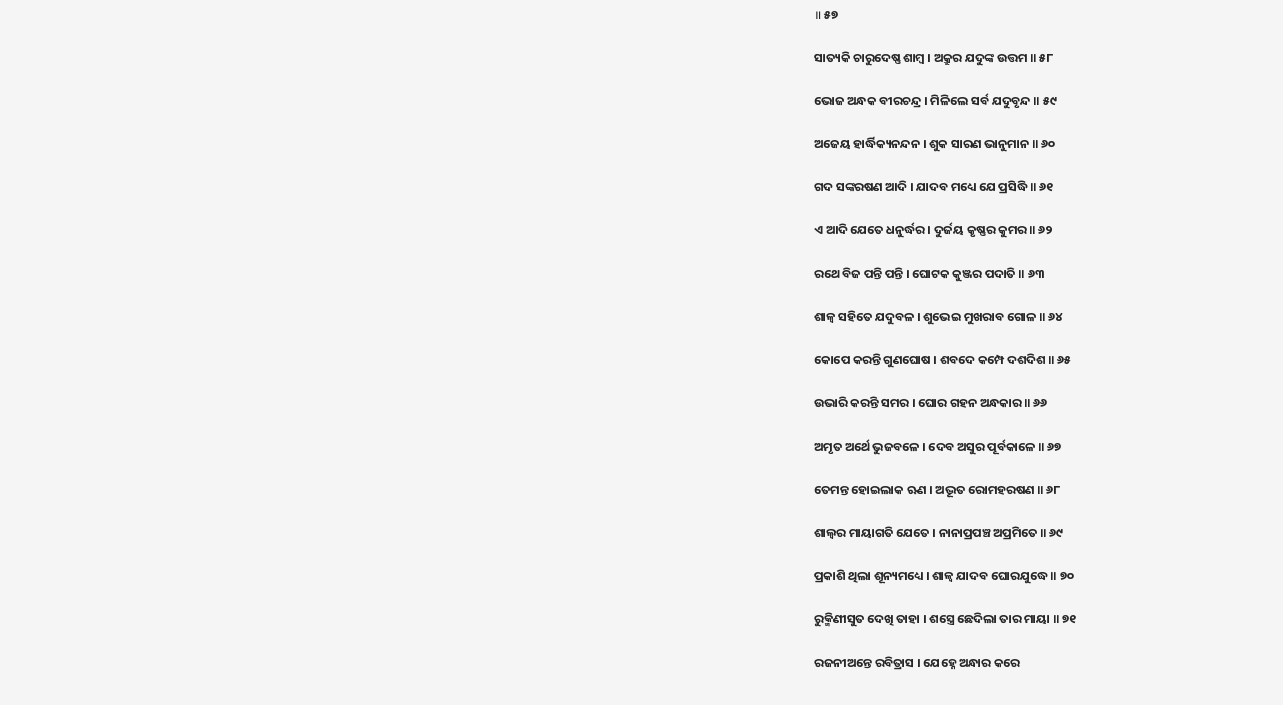॥ ୫୭

ସାତ୍ୟକି ଚାରୁଦେଷ୍ଣ ଶାମ୍ବ । ଅକ୍ରୁର ଯଦୁଙ୍କ ଉତ୍ତମ ॥ ୫୮

ଭୋଜ ଅନ୍ଧକ ବୀରଚନ୍ଦ୍ର । ମିଳିଲେ ସର୍ବ ଯଦୁବୃନ୍ଦ ॥ ୫୯

ଅଜେୟ ହାର୍ଦ୍ଧିକ୍ୟନନ୍ଦନ । ଶୁକ ସାରଣ ଭାନୁମାନ ॥ ୬୦

ଗଦ ସଙ୍କରଷଣ ଆଦି । ଯାଦବ ମଧ୍ୟେ ଯେ ପ୍ରସିଦ୍ଧି ॥ ୬୧

ଏ ଆଦି ଯେତେ ଧନୁର୍ଦ୍ଧର । ଦୁର୍ଜୟ କୃଷ୍ଣର କୁମର ॥ ୬୨

ରଥେ ବିଜ ପନ୍ତି ପନ୍ତି । ଘୋଟକ କୁଞ୍ଜର ପଦାତି ॥ ୬୩

ଶାଳ୍ୱ ସହିତେ ଯଦୁବଳ । ଶୁଭେଇ ମୁଖରାବ ଗୋଳ ॥ ୬୪

କୋପେ କରନ୍ତି ଗୁଣଘୋଷ । ଶବଦେ କମ୍ପେ ଦଶଦିଶ ॥ ୬୫

ଉଭାରି କରନ୍ତି ସମର । ଘୋର ଗହନ ଅନ୍ଧକାର ॥ ୬୬

ଅମୃତ ଅର୍ଥେ ଭୁଜବଳେ । ଦେବ ଅସୁର ପୂର୍ବକାଳେ ॥ ୬୭

ତେମନ୍ତ ହୋଇଲାକ ଋଣ । ଅଦ୍ଭୂତ ରୋମହରଷଣ ॥ ୬୮

ଶାଲ୍ୱର ମାୟାଗତି ଯେତେ । ନାନାପ୍ରପଞ୍ଚ ଅପ୍ରମିତେ ॥ ୬୯

ପ୍ରକାଶି ଥିଲା ଶୂନ୍ୟମଧ୍ୟେ । ଶାଳ୍ୱ ଯାଦବ ଘୋରଯୁଦ୍ଧେ ॥ ୭୦

ରୁକ୍ମିଣୀସୁତ ଦେଖି ତାହା । ଶସ୍ତ୍ରେ ଛେଦିଲା ତାର ମାୟା ॥ ୭୧

ରଜନୀଅନ୍ତେ ରବିତ୍ରାସ । ଯେହ୍ନେ ଅନ୍ଧାର କରେ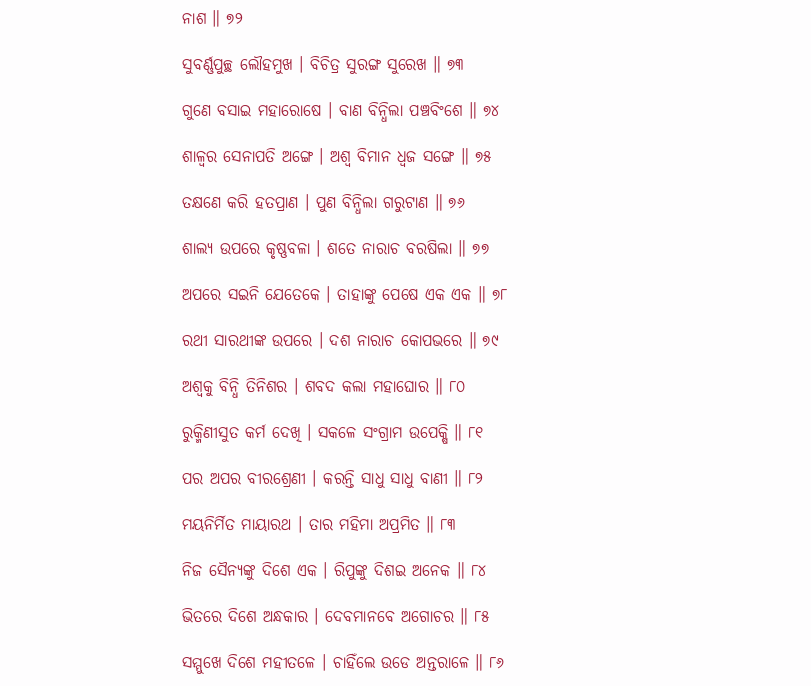ନାଶ ॥ ୭୨

ସୁବର୍ଣ୍ଣପୁଚ୍ଛ ଲୌହମୁଖ । ବିଚିତ୍ର ସୁରଙ୍ଗ ସୁରେଖ ॥ ୭୩

ଗୁଣେ ବସାଇ ମହାରୋଷେ । ବାଣ ବିନ୍ଧିଲା ପଞ୍ଚବିଂଶେ ॥ ୭୪

ଶାଳ୍ୱର ସେନାପତି ଅଙ୍ଗେ । ଅଶ୍ୱ ବିମାନ ଧ୍ୱଜ ସଙ୍ଗେ ॥ ୭୫

ତକ୍ଷଣେ କରି ହତପ୍ରାଣ । ପୁଣ ବିନ୍ଧିଲା ଗରୁଟାଣ ॥ ୭୬

ଶାଲ୍ୟ ଉପରେ କୃଷ୍ଣବଳା । ଶତେ ନାରାଚ ବରଷିଲା ॥ ୭୭

ଅପରେ ସଇନି ଯେତେକେ । ତାହାଙ୍କୁ ପେଷେ ଏକ ଏକ ॥ ୭୮

ରଥୀ ସାରଥୀଙ୍କ ଉପରେ । ଦଶ ନାରାଚ କୋପଭରେ ॥ ୭୯

ଅଶ୍ୱକୁ ବିନ୍ଧି ତିନିଶର । ଶବଦ କଲା ମହାଘୋର ॥ ୮୦

ରୁକ୍ମିଣୀସୁତ କର୍ମ ଦେଖି । ସକଳେ ସଂଗ୍ରାମ ଉପେକ୍ଷି ॥ ୮୧

ପର ଅପର ବୀରଶ୍ରେଣୀ । କରନ୍ତି ସାଧୁ ସାଧୁ ବାଣୀ ॥ ୮୨

ମୟନିର୍ମିତ ମାୟାରଥ । ତାର ମହିମା ଅପ୍ରମିତ ॥ ୮୩

ନିଜ ସୈନ୍ୟଙ୍କୁ ଦିଶେ ଏକ । ରିପୁଙ୍କୁ ଦିଶଇ ଅନେକ ॥ ୮୪

ଭିତରେ ଦିଶେ ଅନ୍ଧକାର । ଦେବମାନବେ ଅଗୋଚର ॥ ୮୫

ସମ୍ମୁଖେ ଦିଶେ ମହୀତଳେ । ଚାହିଁଲେ ଉଡେ ଅନ୍ତରାଳେ ॥ ୮୬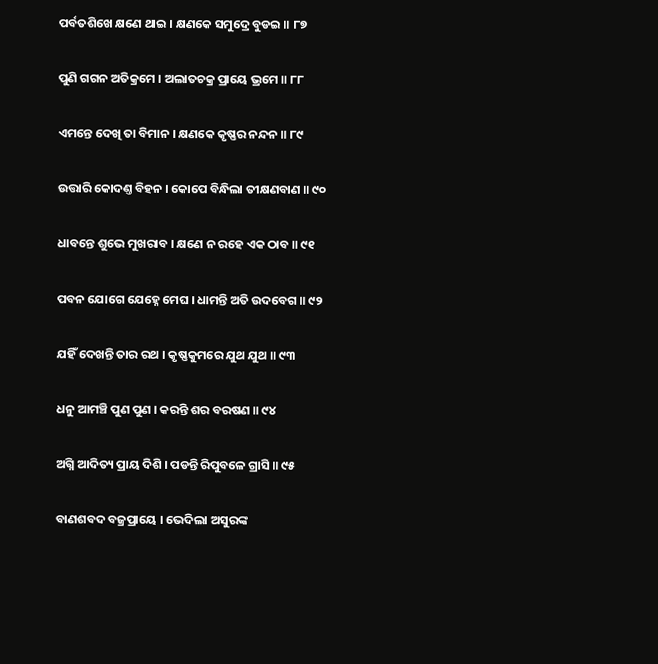ପର୍ବତଶିଖେ କ୍ଷଣେ ଥାଇ । କ୍ଷଣକେ ସମୁଦ୍ରେ ବୁଡଇ ॥ ୮୭

ପୁଣି ଗଗନ ଅତିକ୍ରମେ । ଅଲାତଚକ୍ର ପ୍ରାୟେ ଭ୍ରମେ ॥ ୮୮

ଏମନ୍ତେ ଦେଖି ତା ବିମାନ । କ୍ଷଣକେ କୃଷ୍ଣର ନନ୍ଦନ ॥ ୮୯

ଉତ୍ତାରି କୋଦଣ୍ତ ବିହନ । କୋପେ ବିନ୍ଧିଲା ତୀକ୍ଷଣବାଣ ॥ ୯୦

ଧାବନ୍ତେ ଶୁଭେ ମୁଖରାବ । କ୍ଷଣେ ନ ରହେ ଏକ ଠାବ ॥ ୯୧

ପବନ ଯୋଗେ ଯେହ୍ନେ ମେଘ । ଧାମନ୍ତି ଅତି ଉଦବେଗ ॥ ୯୨

ଯହିଁ ଦେଖନ୍ତି ତାର ରଥ । କୃଷ୍ଣକୁମରେ ଯୁଥ ଯୁଥ ॥ ୯୩

ଧନୁ ଆମଞ୍ଚି ପୁଣ ପୁଣ । କରନ୍ତି ଶର ବରଷଣ ॥ ୯୪

ଅଗ୍ନି ଆଦିତ୍ୟ ପ୍ରାୟ ଦିଶି । ପଡନ୍ତି ରିପୁବଳେ ଗ୍ରାସି ॥ ୯୫

ବାଣଶବଦ ବଜ୍ରପ୍ରାୟେ । ଭେଦିଲା ଅସୁରଙ୍କ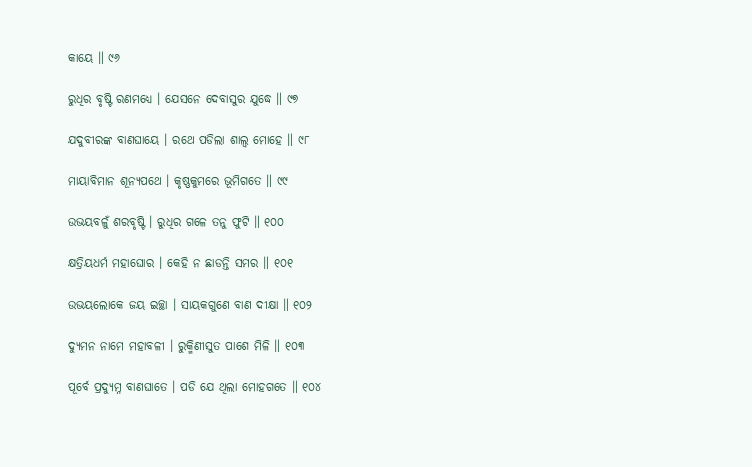କାୟେ ॥ ୯୬

ରୁଧିର ବୃଷ୍ଟି ରଣମଧ୍ୟେ । ଯେସନେ ଦେବାସୁର ଯୁଦ୍ଧେ ॥ ୯୭

ଯଦୁବୀରଙ୍କ ବାଣଘାୟେ । ରଥେ ପଡିଲା ଶାଲ୍ୱ ମୋହେ ॥ ୯୮

ମାୟାବିମାନ ଶୂନ୍ୟପଥେ । କୃଷ୍ଣକୁମରେ ଭୂମିଗତେ ॥ ୯୯

ଉଭୟବଳୁଁ ଶରବୃଷ୍ଟି । ରୁଧିର ଗଳେ ତନୁ ଫୁଟି ॥ ୧୦୦

କ୍ଷତ୍ରିୟଧର୍ମ ମହାଘୋର । କେହି ନ ଛାଡନ୍ତି ସମର ॥ ୧୦୧

ଉଭୟଲୋକେ ଜୟ ଇଚ୍ଛା । ସାୟକଗୁଣେ ବାଣ ଦୀକ୍ଷା ॥ ୧୦୨

ଦ୍ୟୁମନ ନାମେ ମହାବଳୀ । ରୁକ୍ମିଣୀସୁତ ପାଶେ ମିଳି ॥ ୧୦୩

ପୂର୍ବେ ପ୍ରଦ୍ୟୁମ୍ନ ବାଣଘାତେ । ପଡି ଯେ ଥିଲା ମୋହଗତେ ॥ ୧୦୪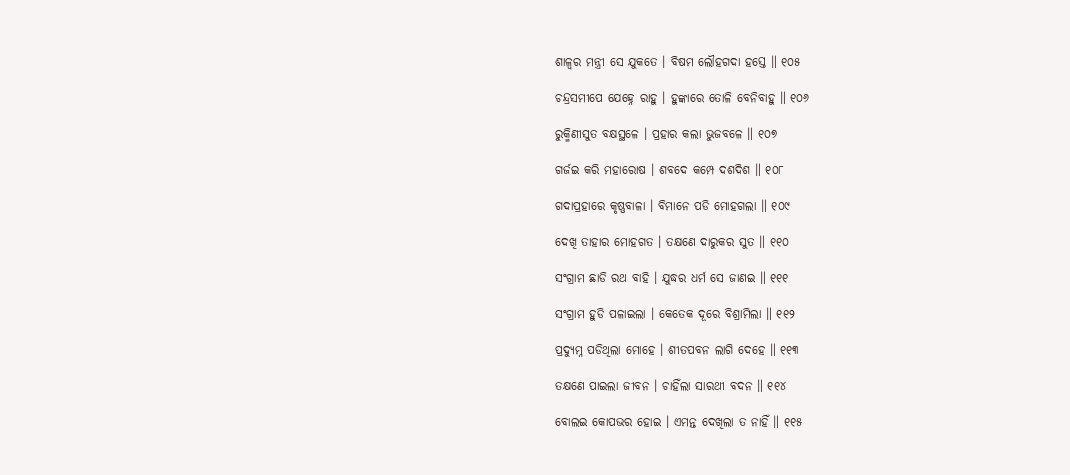ଶାଳ୍ୱର ମନ୍ତ୍ରୀ ସେ ଯୁକତେ । ବିଷମ ଲୌହଗଦା ହସ୍ତେ ॥ ୧୦୫

ଚନ୍ଦ୍ରସମୀପେ ଯେହ୍ନେ ରାହୁ । ହୁଙ୍କାରେ ତୋଳି ବେନିବାହୁ ॥ ୧୦୬

ରୁକ୍ମିଣୀସୁତ ବକ୍ଷସ୍ଥଳେ । ପ୍ରହାର କଲା ଭୁଜବଳେ ॥ ୧୦୭

ଗର୍ଜଇ କରି ମହାରୋଷ । ଶବଦେ କମ୍ପେ ଦଶଦିଶ ॥ ୧୦୮

ଗଦାପ୍ରହାରେ କୃଷ୍ଣବାଳା । ବିମାନେ ପଡି ମୋହଗଲା ॥ ୧୦୯

ଦେଖି ତାହାର ମୋହଗତ । ତକ୍ଷଣେ ଦାରୁକର ସୁତ ॥ ୧୧୦

ସଂଗ୍ରାମ ଛାଡି ରଥ ବାହି । ଯୁଦ୍ଧର ଧର୍ମ ସେ ଜାଣଇ ॥ ୧୧୧

ସଂଗ୍ରାମ ହୁଡି ପଳାଇଲା । କେତେକ ଦୂରେ ବିଶ୍ରାମିଲା ॥ ୧୧୨

ପ୍ରଦ୍ୟୁମ୍ନ ପଡିଥିଲା ମୋହେ । ଶୀତପବନ ଲାଗି ଦେହେ ॥ ୧୧୩

ତକ୍ଷଣେ ପାଇଲା ଜୀବନ । ଚାହିଁଲା ସାରଥୀ ବଦନ ॥ ୧୧୪

ବୋଲଇ କୋପଭର ହୋଇ । ଏମନ୍ତ ଦେଖିଲା ତ ନାହିଁ ॥ ୧୧୫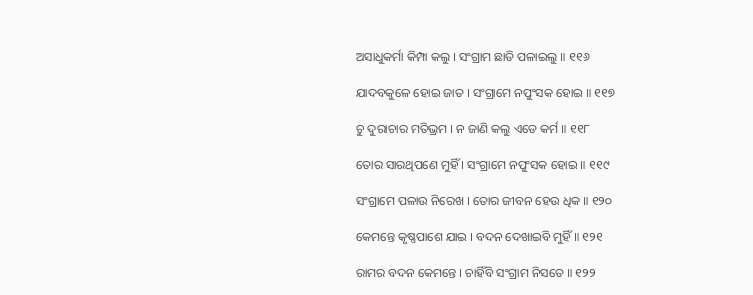ଅସାଧୁକର୍ମା କିମ୍ପା କଲୁ । ସଂଗ୍ରାମ ଛାଡି ପଳାଇଲୁ ॥ ୧୧୬

ଯାଦବକୁଳେ ହୋଇ ଜାତ । ସଂଗ୍ରାମେ ନପୁଂସକ ହୋଇ ॥ ୧୧୭

ଚୁ ଦୁରାଚାର ମତିଭ୍ରମ । ନ ଜାଣି କଲୁ ଏଡେ କର୍ମ ॥ ୧୧୮

ତୋର ସାରଥିପଣେ ମୁହିଁ । ସଂଗ୍ରାମେ ନପୁଂସକ ହୋଇ ॥ ୧୧୯

ସଂଗ୍ରାମେ ପଳାଉ ନିରେଖ । ତୋର ଜୀବନ ହେଉ ଧିକ ॥ ୧୨୦

କେମନ୍ତେ କୃଷ୍ଣପାଶେ ଯାଇ । ବଦନ ଦେଖାଇବି ମୁହିଁ ॥ ୧୨୧

ରାମର ବଦନ କେମନ୍ତେ । ଚାହିଁବି ସଂଗ୍ରାମ ନିସତେ ॥ ୧୨୨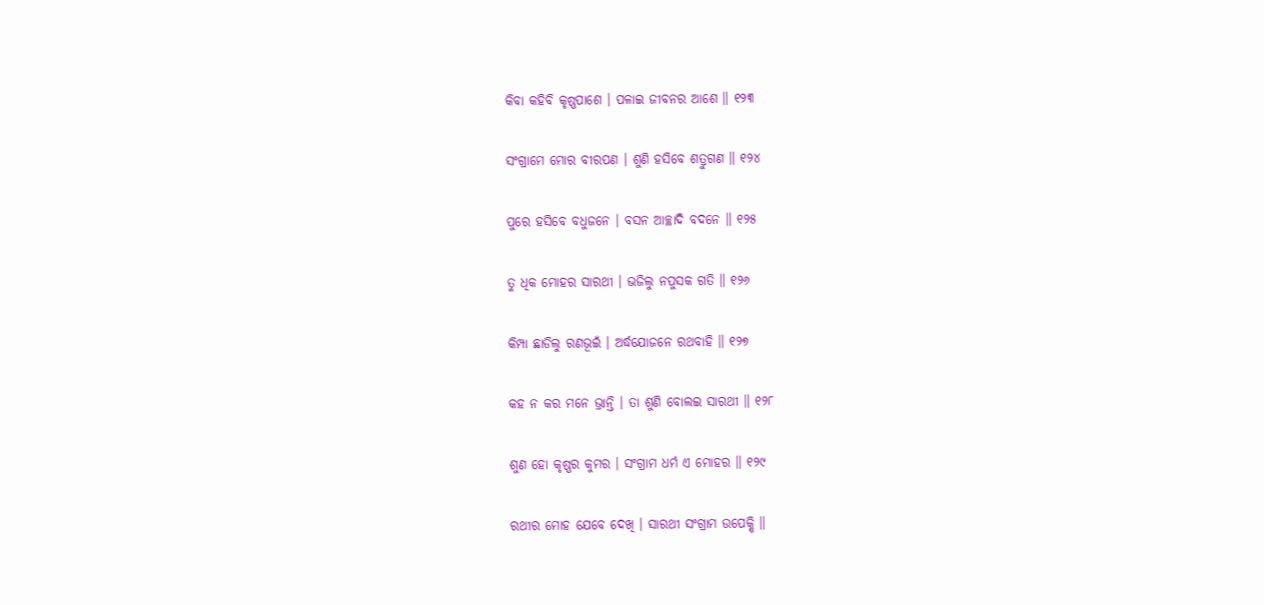କିବା କହିବି କୃଷ୍ଣପାଶେ । ପଳାଇ ଜୀବନର ଆଶେ ॥ ୧୨୩

ସଂଗ୍ରାମେ ମୋର ବୀରପଣ । ଶୁଣି ହସିବେ ଶତ୍ରୁଗଣ ॥ ୧୨୪

ପୁରେ ହସିବେ ବଧୁଜନେ । ବସନ ଆଚ୍ଛାଦି ବଦନେ ॥ ୧୨୫

ତୁ ଧିକ ମୋହର ସାରଥୀ । ଭଜିଲୁ ନପୁସକ ଗତି ॥ ୧୨୬

କିମ୍ପା ଛାଡିଲୁ ରଣଭୂଇଁ । ଅର୍ଦ୍ଧଯୋଜନେ ରଥବାହି ॥ ୧୨୭

କହ ନ କର ମନେ ଭ୍ରାନ୍ତି । ତା ଶୁଣି ବୋଲଇ ସାରଥୀ ॥ ୧୨୮

ଶୁଣ ହୋ କୃଷ୍ଣର କୁମର । ସଂଗ୍ରାମ ଧର୍ମ ଏ ମୋହର ॥ ୧୨୯

ରଥୀର ମୋହ ଯେବେ ଦେଖି । ସାରଥୀ ସଂଗ୍ରାମ ଉପେକ୍ଷି ॥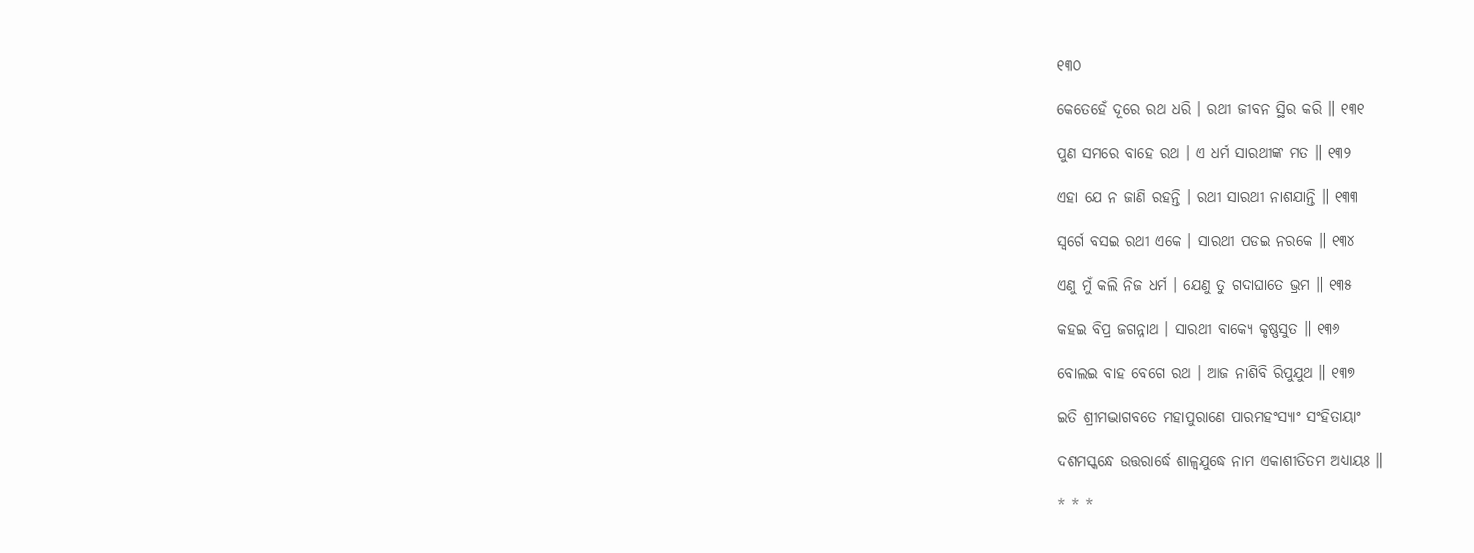୧୩୦

କେତେହେଁ ଦୂରେ ରଥ ଧରି । ରଥୀ ଜୀବନ ସ୍ଥିର କରି ॥ ୧୩୧

ପୁଣ ସମରେ ବାହେ ରଥ । ଏ ଧର୍ମ ସାରଥୀଙ୍କ ମତ ॥ ୧୩୨

ଏହା ଯେ ନ ଜାଣି ରହନ୍ତି । ରଥୀ ସାରଥୀ ନାଶଯାନ୍ତି ॥ ୧୩୩

ସ୍ୱର୍ଗେ ବସଇ ରଥୀ ଏକେ । ସାରଥୀ ପଡଇ ନରକେ ॥ ୧୩୪

ଏଣୁ ମୁଁ କଲି ନିଜ ଧର୍ମ । ଯେଣୁ ତୁ ଗଦାଘାତେ ଭ୍ରମ ॥ ୧୩୫

କହଇ ବିପ୍ର ଜଗନ୍ନାଥ । ସାରଥୀ ବାକ୍ୟେ କୃଷ୍ଣସୁତ ॥ ୧୩୬

ବୋଲଇ ବାହ ବେଗେ ରଥ । ଆଜ ନାଶିବି ରିପୁଯୁଥ ॥ ୧୩୭

ଇତି ଶ୍ରୀମଦ୍ଭାଗବତେ ମହାପୁରାଣେ ପାରମହଂସ୍ୟାଂ ସଂହିତାୟାଂ

ଦଶମସ୍କନ୍ଧେ ଉତ୍ତରାର୍ଦ୍ଧେ ଶାଳ୍ୱଯୁଦ୍ଧେ ନାମ ଏକାଶୀତିତମ ଅଧ୍ୟାୟଃ ॥

* * *